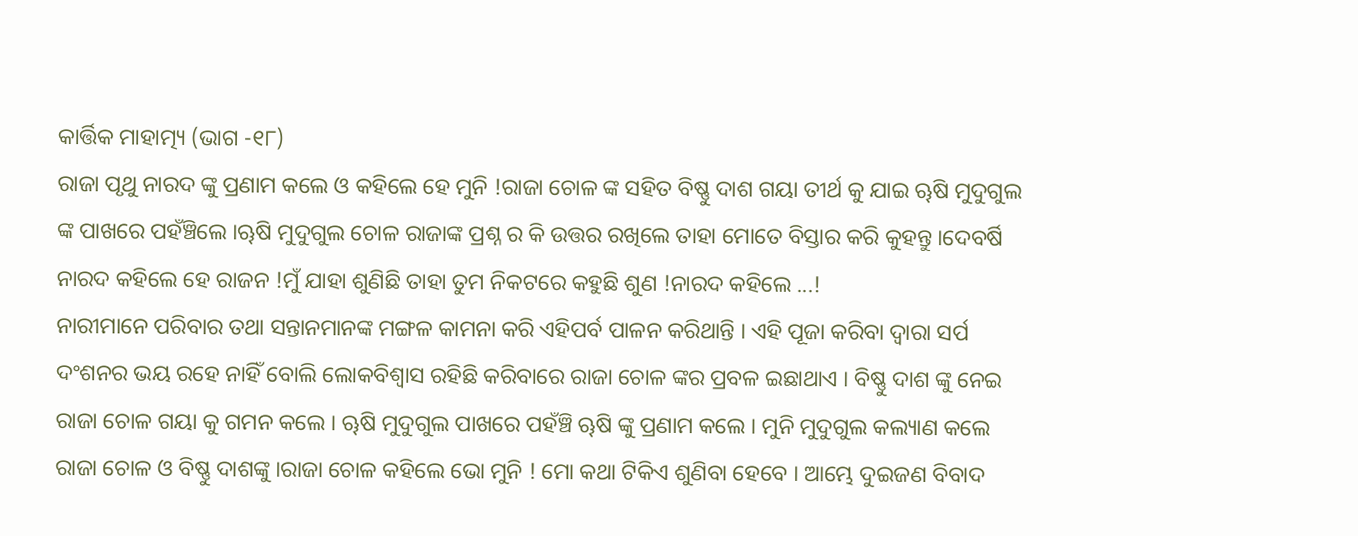କାର୍ତ୍ତିକ ମାହାତ୍ମ୍ୟ (ଭାଗ -୧୮)
ରାଜା ପୃଥୁ ନାରଦ ଙ୍କୁ ପ୍ରଣାମ କଲେ ଓ କହିଲେ ହେ ମୁନି !ରାଜା ଚୋଳ ଙ୍କ ସହିତ ବିଷ୍ଣୁ ଦାଶ ଗୟା ତୀର୍ଥ କୁ ଯାଇ ୠଷି ମୁଦୁଗୁଲ ଙ୍କ ପାଖରେ ପହଁଞ୍ଚିଲେ ।ୠଷି ମୁଦୁଗୁଲ ଚୋଳ ରାଜାଙ୍କ ପ୍ରଶ୍ନ ର କି ଉତ୍ତର ରଖିଲେ ତାହା ମୋତେ ବିସ୍ତାର କରି କୁହନ୍ତୁ ।ଦେବର୍ଷି ନାରଦ କହିଲେ ହେ ରାଜନ !ମୁଁ ଯାହା ଶୁଣିଛି ତାହା ତୁମ ନିକଟରେ କହୁଛି ଶୁଣ !ନାରଦ କହିଲେ ...!
ନାରୀମାନେ ପରିବାର ତଥା ସନ୍ତାନମାନଙ୍କ ମଙ୍ଗଳ କାମନା କରି ଏହିପର୍ବ ପାଳନ କରିଥାନ୍ତି । ଏହି ପୂଜା କରିବା ଦ୍ୱାରା ସର୍ପ ଦଂଶନର ଭୟ ରହେ ନାହିଁ ବୋଲି ଲୋକବିଶ୍ୱାସ ରହିଛି କରିବାରେ ରାଜା ଚୋଳ ଙ୍କର ପ୍ରବଳ ଇଛାଥାଏ । ବିଷ୍ଣୁ ଦାଶ ଙ୍କୁ ନେଇ ରାଜା ଚୋଳ ଗୟା କୁ ଗମନ କଲେ । ୠଷି ମୁଦୁଗୁଲ ପାଖରେ ପହଁଞ୍ଚି ୠଷି ଙ୍କୁ ପ୍ରଣାମ କଲେ । ମୁନି ମୁଦୁଗୁଲ କଲ୍ୟାଣ କଲେ ରାଜା ଚୋଳ ଓ ବିଷ୍ଣୁ ଦାଶଙ୍କୁ ।ରାଜା ଚୋଳ କହିଲେ ଭୋ ମୁନି ! ମୋ କଥା ଟିକିଏ ଶୁଣିବା ହେବେ । ଆମ୍ଭେ ଦୁଇଜଣ ବିବାଦ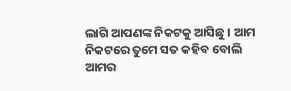ଲାଗି ଆପଣଙ୍କ ନିକଟକୁ ଆସିଛୁ । ଆମ ନିକଟରେ ତୁମେ ସତ କହିବ ବୋଲି ଆମର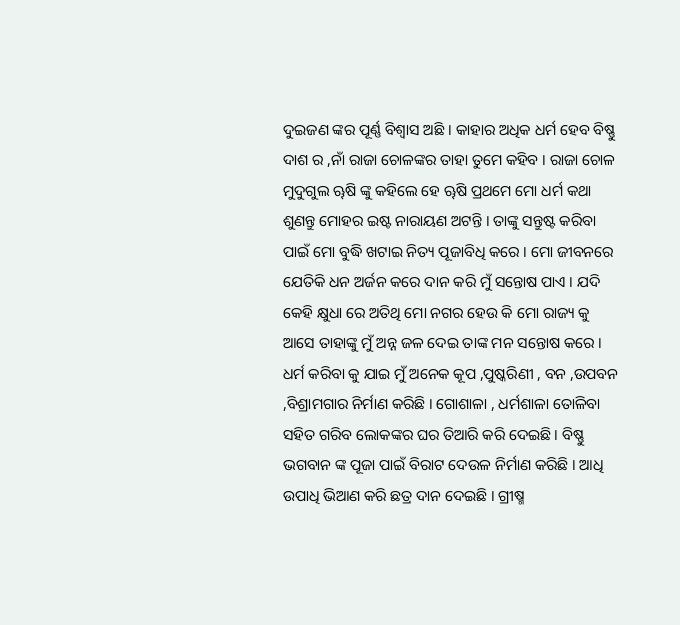ଦୁଇଜଣ ଙ୍କର ପୂର୍ଣ୍ଣ ବିଶ୍ୱାସ ଅଛି । କାହାର ଅଧିକ ଧର୍ମ ହେବ ବିଷ୍ଣୁ ଦାଶ ର ,ନାଁ ରାଜା ଚୋଳଙ୍କର ତାହା ତୁମେ କହିବ । ରାଜା ଚୋଳ ମୁଦୁଗୁଲ ୠଷି ଙ୍କୁ କହିଲେ ହେ ୠଷି ପ୍ରଥମେ ମୋ ଧର୍ମ କଥା ଶୁଣନ୍ତୁ ମୋହର ଇଷ୍ଟ ନାରାୟଣ ଅଟନ୍ତି । ତାଙ୍କୁ ସନ୍ତୁଷ୍ଟ କରିବା ପାଇଁ ମୋ ବୁଦ୍ଧି ଖଟାଇ ନିତ୍ୟ ପୂଜାବିଧି କରେ । ମୋ ଜୀବନରେ ଯେତିକି ଧନ ଅର୍ଜନ କରେ ଦାନ କରି ମୁଁ ସନ୍ତୋଷ ପାଏ । ଯଦି କେହି କ୍ଷୁଧା ରେ ଅତିଥି ମୋ ନଗର ହେଉ କି ମୋ ରାଜ୍ୟ କୁ ଆସେ ତାହାଙ୍କୁ ମୁଁ ଅନ୍ନ ଜଳ ଦେଇ ତାଙ୍କ ମନ ସନ୍ତୋଷ କରେ । ଧର୍ମ କରିବା କୁ ଯାଇ ମୁଁ ଅନେକ କୂପ ,ପୁଷ୍କରିଣୀ , ବନ ,ଉପବନ ,ବିଶ୍ରାମଗାର ନିର୍ମାଣ କରିଛି । ଗୋଶାଳା , ଧର୍ମଶାଳା ତୋଳିବା ସହିତ ଗରିବ ଲୋକଙ୍କର ଘର ତିଆରି କରି ଦେଇଛି । ବିଷ୍ଣୁ ଭଗବାନ ଙ୍କ ପୂଜା ପାଇଁ ବିରାଟ ଦେଉଳ ନିର୍ମାଣ କରିଛି । ଆଧି ଉପାଧି ଭିଆଣ କରି ଛତ୍ର ଦାନ ଦେଇଛି । ଗ୍ରୀଷ୍ମ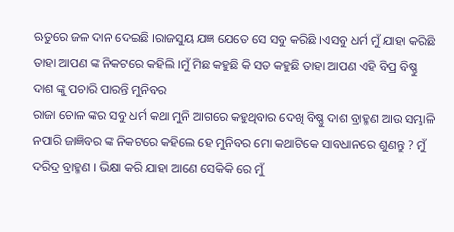ଋତୁରେ ଜଳ ଦାନ ଦେଇଛି ।ରାଜସୁୟ ଯଜ୍ଞ ଯେତେ ସେ ସବୁ କରିଛି ।ଏସବୁ ଧର୍ମ ମୁଁ ଯାହା କରିଛି ତାହା ଆପଣ ଙ୍କ ନିକଟରେ କହିଲି ।ମୁଁ ମିଛ କହୁଛି କି ସତ କହୁଛି ତାହା ଆପଣ ଏହି ବିପ୍ର ବିଷ୍ଣୁ ଦାଶ ଙ୍କୁ ପଚାରି ପାରନ୍ତି ମୁନିବର
ରାଜା ଚୋଳ ଙ୍କର ସବୁ ଧର୍ମ କଥା ମୁନି ଆଗରେ କହୁଥିବାର ଦେଖି ବିଷ୍ଣୁ ଦାଶ ବ୍ରାହ୍ମଣ ଆଉ ସମ୍ଭାଳି ନପାରି ଜାଜ୍ଞିବର ଙ୍କ ନିକଟରେ କହିଲେ ହେ ମୁନିବର ମୋ କଥାଟିକେ ସାବଧାନରେ ଶୁଣନ୍ତୁ ? ମୁଁ ଦରିଦ୍ର ବ୍ରାହ୍ମଣ । ଭିକ୍ଷା କରି ଯାହା ଆଣେ ସେକିକି ରେ ମୁଁ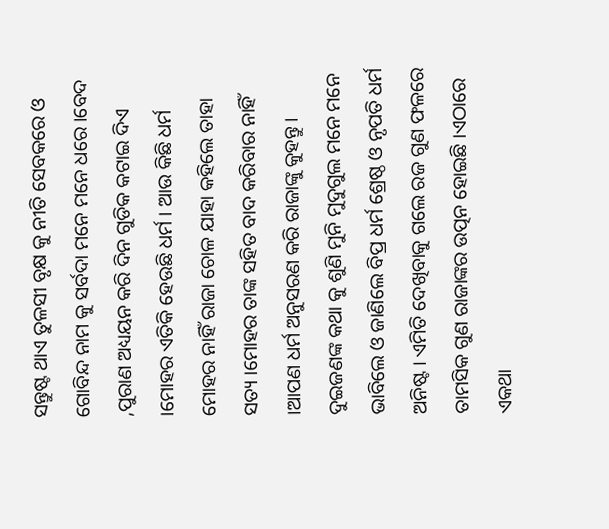ସନ୍ତୁଷ୍ଟ ଥାଏ ତୁଳସୀ ବୃକ୍ଷ କୁ ନୀତି ସେବକରେ ଓ ଗୋବିନ୍ଦ ନାମ କୁ ସର୍ବଦା ମନେ ମନେ ଧରେ ।ବେଦ ,ପୁରାଣ ଅଧ୍ୟୟନ କରି ଦିନ ଗୁଡିକ କଟାଇ ଦିଏ ।ମୋହର ଏତିକି ହେଉଛି ଧର୍ମ । ଆଉ କିଛି ଧର୍ମ ମୋହର ନାହିଁ ରାଜା ଚୋଳ ଯାହା କହିଲେ ତାହା ସତ୍ୟ ।ମୋହର ତାଙ୍କ ସହିତ ବାଦ କରିବାର ନାହିଁ ।ଆପଣ ଧର୍ମ ଅନୁସରଣ କରି ରାଜାଙ୍କୁ କୁହନ୍ତୁ । ଦୁଇଜଣଙ୍କ କଥା କୁ ଶୁଣି ମୁନି ମୁଦୁଗୁଲ ମନେ ମନେ ଭାବିଲେ ଓ ଜାଣିଲେ ବିପ୍ର ଧର୍ମ ଶ୍ରେଷ୍ଠ ଓ ନୃପତି ଧର୍ମ ଅନିଷ୍ଟ । ଏମିତି ଦେଖିବାକୁ ଗଲେ ରଜ ଗୁଣ ଫଳରେ ତାମସିକ ଗୁଣ ରାଜାଙ୍କର ଉତ୍ପନ ହୋଇଛି ।ଏଠାରେ ଏକଥା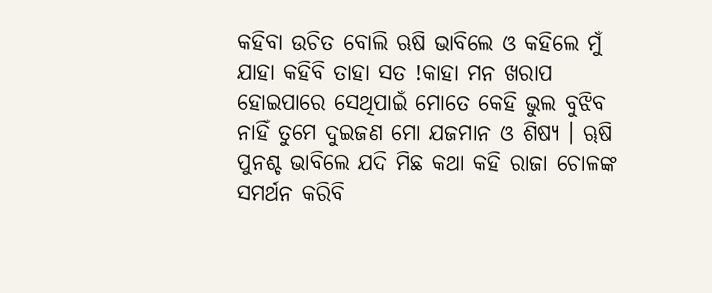କହିବା ଉଚିତ ବୋଲି ଋଷି ଭାବିଲେ ଓ କହିଲେ ମୁଁ ଯାହା କହିବି ତାହା ସତ !କାହା ମନ ଖରାପ ହୋଇପାରେ ସେଥିପାଇଁ ମୋତେ କେହି ଭୁଲ ବୁଝିବ ନାହିଁ ତୁମେ ଦୁଇଜଣ ମୋ ଯଜମାନ ଓ ଶିଷ୍ୟ । ୠଷି ପୁନଶ୍ଚ ଭାବିଲେ ଯଦି ମିଛ କଥା କହି ରାଜା ଚୋଳଙ୍କ ସମର୍ଥନ କରିବି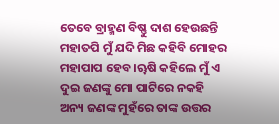ତେବେ ବ୍ରାହ୍ମଣ ବିଷ୍ଣୁ ଦାଶ ହେଉଛନ୍ତି ମହାତପି ମୁଁ ଯଦି ମିଛ କହିବି ମୋହର ମହାପାପ ହେବ ।ୠଷି କହିଲେ ମୁଁ ଏ ଦୁଇ ଜଣଙ୍କୁ ମୋ ପାଟିରେ ନକହି ଅନ୍ୟ ଜଣଙ୍କ ମୁହଁରେ ତାଙ୍କ ଉତ୍ତର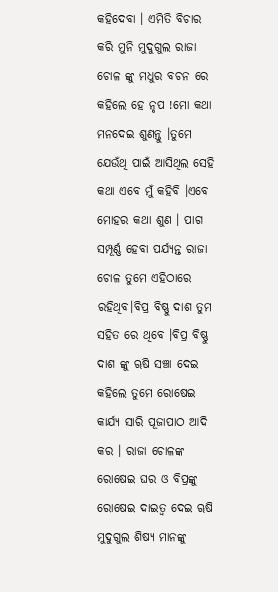କହିଦେବା । ଏମିତି ବିଚାର କରି ମୁନି ମୁଦୁଗୁଲ ରାଜା ଚୋଳ ଙ୍କୁ ମଧୁର ବଚନ ରେ କହିଲେ ହେ ନୃପ !ମୋ କଥା ମନଦେଇ ଶୁଣନ୍ତୁ ।ତୁମେ ଯେଉଁଥି ପାଇଁ ଆସିଥିଲ ସେହି କଥା ଏବେ ମୁଁ କହିବି ।ଏବେ ମୋହର କଥା ଶୁଣ । ପାଗ ସମ୍ପୂର୍ଣ୍ଣ ହେବା ପର୍ଯ୍ୟନ୍ତ ରାଜା ଚୋଳ ତୁମେ ଏହିଠାରେ ରହିଥିବ।ବିପ୍ର ବିଷ୍ଣୁ ଦାଶ ତୁମ ସହିତ ରେ ଥିବେ ।ବିପ୍ର ବିଷ୍ଣୁ ଦାଶ ଙ୍କୁ ୠଷି ସଞ୍ଚା ଦେଇ କହିଲେ ତୁମେ ରୋଷେଇ କାର୍ଯ୍ୟ ସାରି ପୂଜାପାଠ ଆଦି କର । ରାଜା ଚୋଳଙ୍କ ରୋଷେଇ ଘର ଓ ବିପ୍ରଙ୍କୁ ରୋଷେଇ ଦାଇତ୍ୱ ଦେଇ ୠଷି ମୁଦୁଗୁଲ ଶିଷ୍ୟ ମାନଙ୍କୁ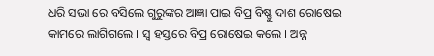ଧରି ସଭା ରେ ବସିଲେ ଗୁରୁଙ୍କର ଆଜ୍ଞା ପାଇ ବିପ୍ର ବିଷ୍ଣୁ ଦାଶ ରୋଷେଇ କାମରେ ଲାଗିଗଲେ । ସ୍ୱ ହସ୍ତରେ ବିପ୍ର ରୋଷେଇ କଲେ । ଅନ୍ନ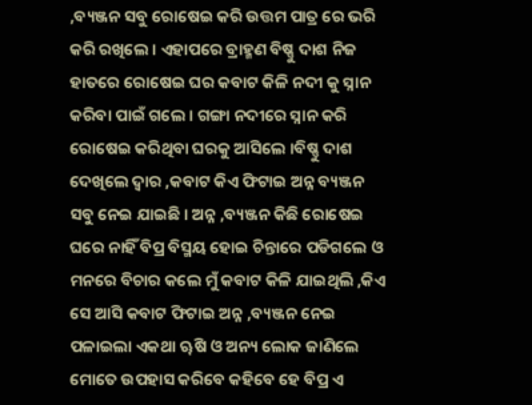,ବ୍ୟଞ୍ଜନ ସବୁ ରୋଷେଇ କରି ଉତ୍ତମ ପାତ୍ର ରେ ଭରି କରି ରଖିଲେ । ଏହାପରେ ବ୍ରାହ୍ମଣ ବିଷ୍ଣୁ ଦାଶ ନିଜ ହାତରେ ରୋଷେଇ ଘର କବାଟ କିଳି ନଦୀ କୁ ସ୍ନାନ କରିବା ପାଇଁ ଗଲେ । ଗଙ୍ଗା ନଦୀରେ ସ୍ନାନ କରି ରୋଷେଇ କରିଥିବା ଘରକୁ ଆସିଲେ ।ବିଷ୍ଣୁ ଦାଶ ଦେଖିଲେ ଦ୍ୱାର ,କବାଟ କିଏ ଫିଟାଇ ଅନ୍ନ ବ୍ୟଞ୍ଜନ ସବୁ ନେଇ ଯାଇଛି । ଅନ୍ନ ,ବ୍ୟଞ୍ଜନ କିଛି ରୋଷେଇ ଘରେ ନାହିଁ ବିପ୍ର ବିସ୍ମୟ ହୋଇ ଚିନ୍ତାରେ ପଡିଗଲେ ଓ ମନରେ ବିଚାର କଲେ ମୁଁ କବାଟ କିଳି ଯାଇଥିଲି ,କିଏ ସେ ଆସି କବାଟ ଫିଟାଇ ଅନ୍ନ ,ବ୍ୟଞ୍ଜନ ନେଇ ପଳାଇଲା ଏକଥା ୠଷି ଓ ଅନ୍ୟ ଲୋକ ଜାଣିଲେ ମୋତେ ଉପହାସ କରିବେ କହିବେ ହେ ବିପ୍ର ଏ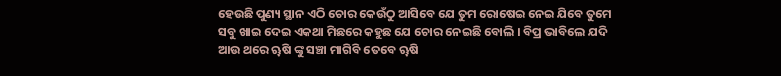ହେଉଛି ପୁଣ୍ୟ ସ୍ଥାନ ଏଠି ଚୋର କେଉଁଠୁ ଆସିବେ ଯେ ତୁମ ରୋଷେଇ ନେଇ ଯିବେ ତୁମେ ସବୁ ଖାଇ ଦେଇ ଏକଥା ମିଛରେ କହୁଛ ଯେ ଚୋର ନେଇଛି ବୋଲି । ବିପ୍ର ଭାବିଲେ ଯଦି ଆଉ ଥରେ ୠଷି ଙ୍କୁ ସଞ୍ଚା ମାଗିବି ତେବେ ୠଷି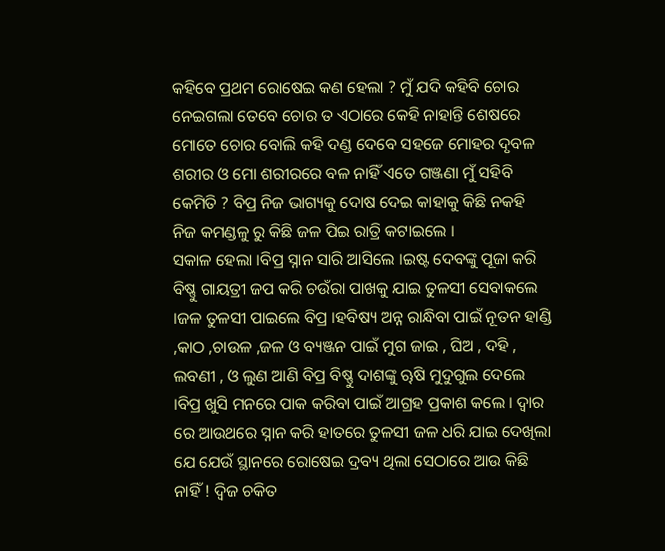କହିବେ ପ୍ରଥମ ରୋଷେଇ କଣ ହେଲା ? ମୁଁ ଯଦି କହିବି ଚୋର ନେଇଗଲା ତେବେ ଚୋର ତ ଏଠାରେ କେହି ନାହାନ୍ତି ଶେଷରେ ମୋତେ ଚୋର ବୋଲି କହି ଦଣ୍ଡ ଦେବେ ସହଜେ ମୋହର ଦୃବଳ ଶରୀର ଓ ମୋ ଶରୀରରେ ବଳ ନାହିଁ ଏତେ ଗଞ୍ଜଣା ମୁଁ ସହିବି କେମିତି ? ବିପ୍ର ନିଜ ଭାଗ୍ୟକୁ ଦୋଷ ଦେଇ କାହାକୁ କିଛି ନକହି ନିଜ କମଣ୍ଡଳୁ ରୁ କିଛି ଜଳ ପିଇ ରାତ୍ରି କଟାଇଲେ ।
ସକାଳ ହେଲା ।ବିପ୍ର ସ୍ନାନ ସାରି ଆସିଲେ ।ଇଷ୍ଟ ଦେବଙ୍କୁ ପୂଜା କରି ବିଷ୍ଣୁ ଗାୟତ୍ରୀ ଜପ କରି ଚଉଁରା ପାଖକୁ ଯାଇ ତୁଳସୀ ସେବାକଲେ ।ଜଳ ତୁଳସୀ ପାଇଲେ ବିପ୍ର ।ହବିଷ୍ୟ ଅନ୍ନ ରାନ୍ଧିବା ପାଇଁ ନୂତନ ହାଣ୍ଡି ,କାଠ ,ଚାଉଳ ,ଜଳ ଓ ବ୍ୟଞ୍ଜନ ପାଇଁ ମୁଗ ଜାଇ , ଘିଅ , ଦହି , ଲବଣୀ , ଓ ଲୁଣ ଆଣି ବିପ୍ର ବିଷ୍ଣୁ ଦାଶଙ୍କୁ ୠଷି ମୁଦୁଗୁଲ ଦେଲେ ।ବିପ୍ର ଖୁସି ମନରେ ପାକ କରିବା ପାଇଁ ଆଗ୍ରହ ପ୍ରକାଶ କଲେ । ଦ୍ୱାର ରେ ଆଉଥରେ ସ୍ନାନ କରି ହାତରେ ତୁଳସୀ ଜଳ ଧରି ଯାଇ ଦେଖିଲା ଯେ ଯେଉଁ ସ୍ଥାନରେ ରୋଷେଇ ଦ୍ରବ୍ୟ ଥିଲା ସେଠାରେ ଆଉ କିଛି ନାହିଁ ! ଦ୍ଵିଜ ଚକିତ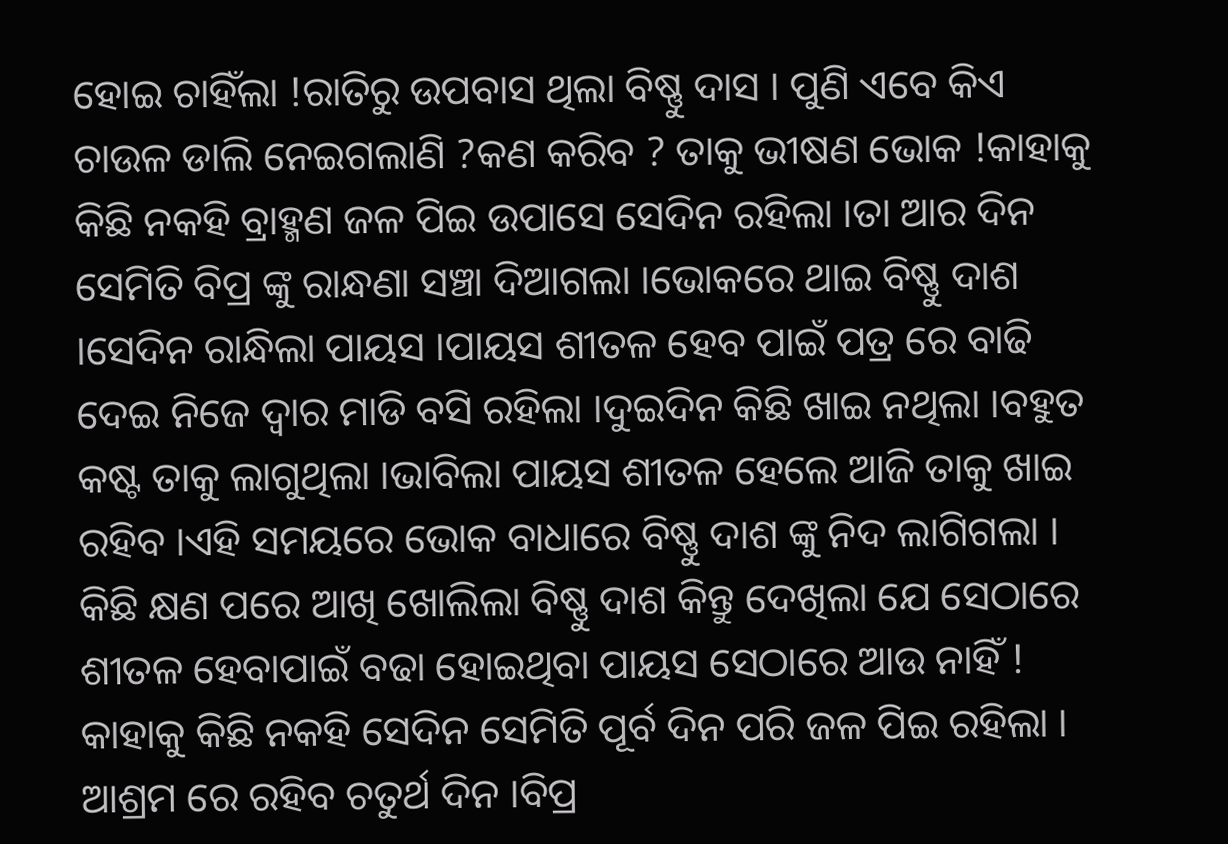ହୋଇ ଚାହିଁଲା !ରାତିରୁ ଉପବାସ ଥିଲା ବିଷ୍ଣୁ ଦାସ । ପୁଣି ଏବେ କିଏ ଚାଉଳ ଡାଲି ନେଇଗଲାଣି ?କଣ କରିବ ? ତାକୁ ଭୀଷଣ ଭୋକ !କାହାକୁ କିଛି ନକହି ବ୍ରାହ୍ମଣ ଜଳ ପିଇ ଉପାସେ ସେଦିନ ରହିଲା ।ତା ଆର ଦିନ ସେମିତି ବିପ୍ର ଙ୍କୁ ରାନ୍ଧଣା ସଞ୍ଚା ଦିଆଗଲା ।ଭୋକରେ ଥାଇ ବିଷ୍ଣୁ ଦାଶ ।ସେଦିନ ରାନ୍ଧିଲା ପାୟସ ।ପାୟସ ଶୀତଳ ହେବ ପାଇଁ ପତ୍ର ରେ ବାଢି ଦେଇ ନିଜେ ଦ୍ୱାର ମାଡି ବସି ରହିଲା ।ଦୁଇଦିନ କିଛି ଖାଇ ନଥିଲା ।ବହୁତ କଷ୍ଟ ତାକୁ ଲାଗୁଥିଲା ।ଭାବିଲା ପାୟସ ଶୀତଳ ହେଲେ ଆଜି ତାକୁ ଖାଇ ରହିବ ।ଏହି ସମୟରେ ଭୋକ ବାଧାରେ ବିଷ୍ଣୁ ଦାଶ ଙ୍କୁ ନିଦ ଲାଗିଗଲା । କିଛି କ୍ଷଣ ପରେ ଆଖି ଖୋଲିଲା ବିଷ୍ଣୁ ଦାଶ କିନ୍ତୁ ଦେଖିଲା ଯେ ସେଠାରେ ଶୀତଳ ହେବାପାଇଁ ବଢା ହୋଇଥିବା ପାୟସ ସେଠାରେ ଆଉ ନାହିଁ ! କାହାକୁ କିଛି ନକହି ସେଦିନ ସେମିତି ପୂର୍ବ ଦିନ ପରି ଜଳ ପିଇ ରହିଲା । ଆଶ୍ରମ ରେ ରହିବ ଚତୁର୍ଥ ଦିନ ।ବିପ୍ର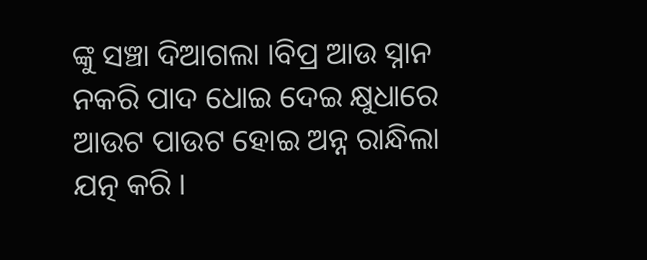ଙ୍କୁ ସଞ୍ଚା ଦିଆଗଲା ।ବିପ୍ର ଆଉ ସ୍ନାନ ନକରି ପାଦ ଧୋଇ ଦେଇ କ୍ଷୁଧାରେ ଆଉଟ ପାଉଟ ହୋଇ ଅନ୍ନ ରାନ୍ଧିଲା ଯତ୍ନ କରି ।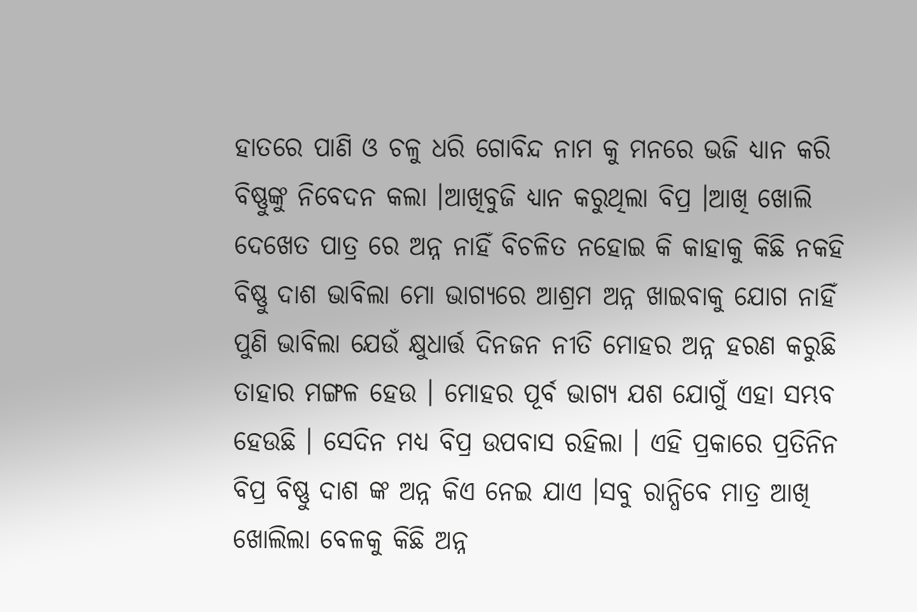ହାତରେ ପାଣି ଓ ଚଳୁ ଧରି ଗୋବିନ୍ଦ ନାମ କୁ ମନରେ ଭଜି ଧ୍ୟାନ କରି ବିଷ୍ଣୁଙ୍କୁ ନିବେଦନ କଲା ।ଆଖିବୁଜି ଧ୍ୟାନ କରୁଥିଲା ବିପ୍ର ।ଆଖି ଖୋଲି ଦେଖେତ ପାତ୍ର ରେ ଅନ୍ନ ନାହିଁ ବିଚଳିତ ନହୋଇ କି କାହାକୁ କିଛି ନକହି ବିଷ୍ଣୁ ଦାଶ ଭାବିଲା ମୋ ଭାଗ୍ୟରେ ଆଶ୍ରମ ଅନ୍ନ ଖାଇବାକୁ ଯୋଗ ନାହିଁ ପୁଣି ଭାବିଲା ଯେଉଁ କ୍ଷୁଧାର୍ତ୍ତ ଦିନଜନ ନୀତି ମୋହର ଅନ୍ନ ହରଣ କରୁଛି ତାହାର ମଙ୍ଗଳ ହେଉ । ମୋହର ପୂର୍ବ ଭାଗ୍ୟ ଯଶ ଯୋଗୁଁ ଏହା ସମ୍ଭବ ହେଉଛି । ସେଦିନ ମଧ୍ୟ ବିପ୍ର ଉପବାସ ରହିଲା । ଏହି ପ୍ରକାରେ ପ୍ରତିନିନ ବିପ୍ର ବିଷ୍ଣୁ ଦାଶ ଙ୍କ ଅନ୍ନ କିଏ ନେଇ ଯାଏ ।ସବୁ ରାନ୍ଧିବେ ମାତ୍ର ଆଖି ଖୋଲିଲା ବେଳକୁ କିଛି ଅନ୍ନ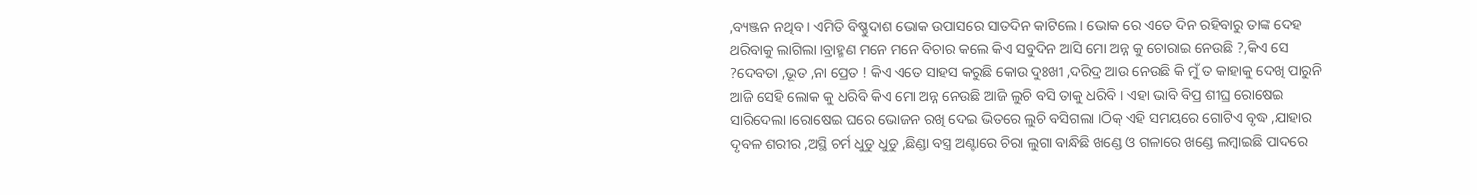,ବ୍ୟଞ୍ଜନ ନଥିବ । ଏମିତି ବିଷ୍ଣୁଦାଶ ଭୋକ ଉପାସରେ ସାତଦିନ କାଟିଲେ । ଭୋକ ରେ ଏତେ ଦିନ ରହିବାରୁ ତାଙ୍କ ଦେହ ଥରିବାକୁ ଲାଗିଲା ।ବ୍ରାହ୍ମଣ ମନେ ମନେ ବିଚାର କଲେ କିଏ ସବୁଦିନ ଆସି ମୋ ଅନ୍ନ କୁ ଚୋରାଇ ନେଉଛି ?,କିଏ ସେ ?ଦେବତା ,ଭୂତ ,ନା ପ୍ରେତ ! କିଏ ଏତେ ସାହସ କରୁଛି କୋଉ ଦୁଃଖୀ ,ଦରିଦ୍ର ଆଉ ନେଉଛି କି ମୁଁ ତ କାହାକୁ ଦେଖି ପାରୁନି ଆଜି ସେହି ଲୋକ କୁ ଧରିବି କିଏ ମୋ ଅନ୍ନ ନେଉଛି ଆଜି ଲୁଚି ବସି ତାକୁ ଧରିବି । ଏହା ଭାବି ବିପ୍ର ଶୀଘ୍ର ରୋଷେଇ ସାରିଦେଲା ।ରୋଷେଇ ଘରେ ଭୋଜନ ରଖି ଦେଇ ଭିତରେ ଲୁଚି ବସିଗଲା ।ଠିକ୍ ଏହି ସମୟରେ ଗୋଟିଏ ବୃଦ୍ଧ ,ଯାହାର ଦୃବଳ ଶରୀର ,ଅସ୍ଥି ଚର୍ମ ଧୁଡୁ ଧୁଡୁ ,ଛିଣ୍ଡା ବସ୍ତ୍ର ଅଣ୍ଟାରେ ଚିରା ଲୁଗା ବାନ୍ଧିଛି ଖଣ୍ଡେ ଓ ଗଳାରେ ଖଣ୍ଡେ ଲମ୍ବାଇଛି ପାଦରେ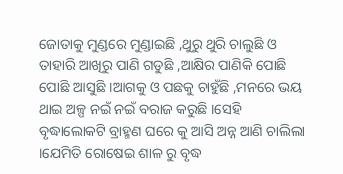ଜୋତାକୁ ମୁଣ୍ଡରେ ମୁଣ୍ଡାଇଛି ,ଥୁରୁ ଥୁରି ଚାଲୁଛି ଓ ତାହାରି ଆଖିରୁ ପାଣି ଗଡୁଛି ,ଆକ୍ଷିର ପାଣିକି ପୋଛି ପୋଛି ଆସୁଛି ।ଆଗକୁ ଓ ପଛକୁ ଚାହୁଁଛି ,ମନରେ ଭୟ ଥାଇ ଅଳ୍ପ ନଇଁ ନଇଁ ବରାଜ କରୁଛି ।ସେହି ବୃଦ୍ଧାଲୋକଟି ବ୍ରାହ୍ମଣ ଘରେ କୁ ଆସି ଅନ୍ନ ଆଣି ଚାଲିଲା ।ଯେମିତି ରୋଷେଇ ଶାଳ ରୁ ବୃଦ୍ଧ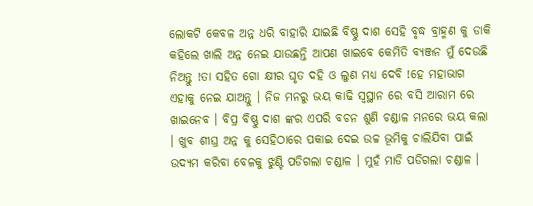ଲୋକଟି କେବଳ ଅନ୍ନ ଧରି ବାହାରି ଯାଇଛି ବିଷ୍ଣୁ ଦାଶ ସେହି ବୃଦ୍ଧ ବ୍ରାହ୍ମଣ କୁ ଡାକି କହିଲେ ଖାଲି ଅନ୍ନ ନେଇ ଯାଉଛନ୍ତି ଆପଣ ଖାଇବେ କେମିତି ବ୍ୟଞ୍ଜନ ମୁଁ ଦେଉଛି ନିଅନ୍ତୁ !ତା ସହିତ ଗୋ କ୍ଷୀର ଘୃତ ଦହି ଓ ଲୁଣ ମଧ୍ୟ ଦେବି !ହେ ମହାଭାଗ ଏହାକୁ ନେଇ ଯାଅନ୍ତୁ । ନିଜ ମନରୁ ଭୟ କାଢି ସ୍ବସ୍ଥାନ ରେ ବସି ଆରାମ ରେ ଖାଇନେବ । ବିପ୍ର ବିଷ୍ଣୁ ଦାଶ ଙ୍କର ଏପରି ବଚନ ଶୁଣି ଚଣ୍ଡାଳ ମନରେ ଭୟ କଲା । ଖୁବ ଶୀଘ୍ର ଅନ୍ନ କୁ ସେହିଠାରେ ପକାଇ ଦେଇ ଉଚ୍ଚ ଭୂମିକୁ ଚାଲିଯିବା ପାଇଁ ଉଦ୍ୟମ କରିବା ବେଳକୁ ଝୁଣ୍ଟି ପଡିଗଲା ଚଣ୍ଡାଳ । ମୁହଁ ମାଡି ପଡିଗଲା ଚଣ୍ଡାଳ ।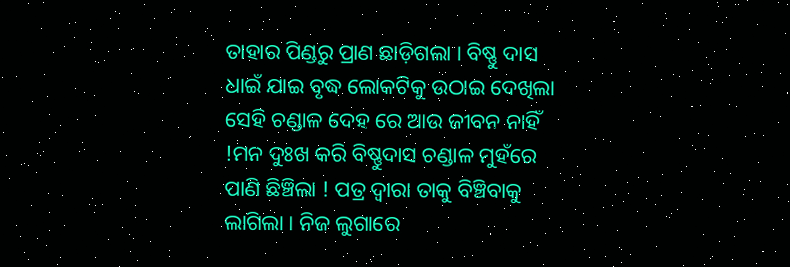ତାହାର ପିଣ୍ଡରୁ ପ୍ରାଣ ଛାଡ଼ିଗଲା । ବିଷ୍ଣୁ ଦାସ ଧାଇଁ ଯାଇ ବୃଦ୍ଧ ଲୋକଟିକୁ ଉଠାଇ ଦେଖିଲା ସେହି ଚଣ୍ଡାଳ ଦେହ ରେ ଆଉ ଜୀବନ ନାହିଁ !ମନ ଦୁଃଖ କରି ବିଷ୍ଣୁଦାସ ଚଣ୍ଡାଳ ମୁହଁରେ ପାଣି ଛିଞ୍ଚିଲା ! ପତ୍ର ଦ୍ୱାରା ତାକୁ ବିଞ୍ଚିବାକୁ ଲାଗିଲା । ନିଜ ଲୁଗାରେ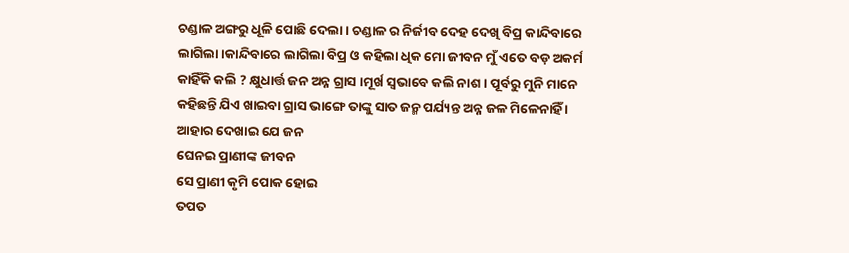ଚଣ୍ଡାଳ ଅଙ୍ଗରୁ ଧୂଳି ପୋଛି ଦେଲା । ଚଣ୍ଡାଳ ର ନିର୍ଜୀବ ଦେହ ଦେଖି ବିପ୍ର କାନ୍ଦିବାରେ ଲାଗିଲା ।କାନ୍ଦିବାରେ ଲାଗିଲା ବିପ୍ର ଓ କହିଲା ଧିକ ମୋ ଜୀବନ ମୁଁ ଏତେ ବଡ଼ ଅକର୍ମ କାହିଁକି କଲି ? କ୍ଷୁଧାର୍ତ୍ତ ଜନ ଅନ୍ନ ଗ୍ରାସ ।ମୂର୍ଖ ସ୍ୱଭାବେ କଲି ନାଶ । ପୂର୍ବରୁ ମୁନି ମାନେ କହିଛନ୍ତି ଯିଏ ଖାଇବା ଗ୍ରାସ ଭାଙ୍ଗେ ତାଙ୍କୁ ସାତ ଜନ୍ମ ପର୍ଯ୍ୟନ୍ତ ଅନ୍ନ ଜଳ ମିଳେନାହିଁ ।
ଆହାର ଦେଖାଇ ଯେ ଜନ
ଘେନଇ ପ୍ରାଣୀଙ୍କ ଜୀବନ
ସେ ପ୍ରାଣୀ କୃମି ପୋକ ହୋଇ
ତପତ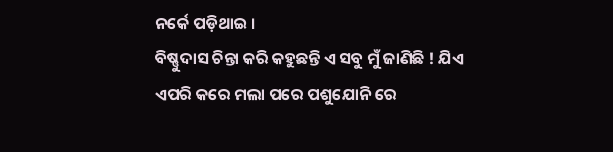ନର୍କେ ପଡ଼ିଥାଇ ।
ବିଷ୍ଣୁଦାସ ଚିନ୍ତା କରି କହୁଛନ୍ତି ଏ ସବୁ ମୁଁ ଜାଣିଛି ! ଯିଏ ଏପରି କରେ ମଲା ପରେ ପଶୁଯୋନି ରେ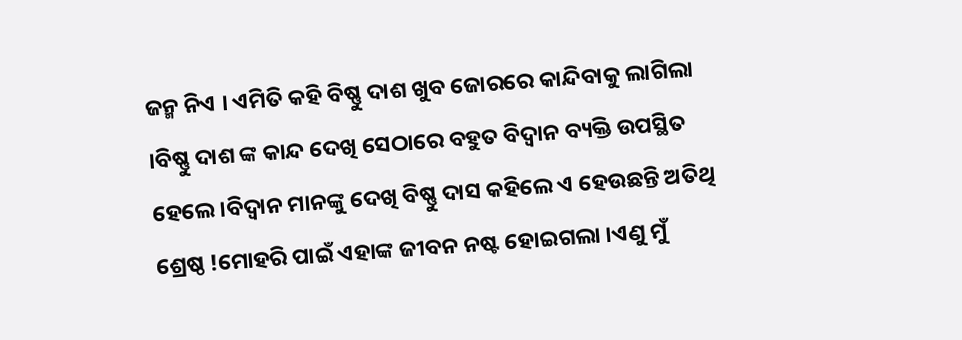ଜନ୍ମ ନିଏ । ଏମିତି କହି ବିଷ୍ଣୁ ଦାଶ ଖୁବ ଜୋରରେ କାନ୍ଦିବାକୁ ଲାଗିଲା ।ବିଷ୍ଣୁ ଦାଶ ଙ୍କ କାନ୍ଦ ଦେଖି ସେଠାରେ ବହୁତ ବିଦ୍ୱାନ ବ୍ୟକ୍ତି ଉପସ୍ଥିତ ହେଲେ ।ବିଦ୍ୱାନ ମାନଙ୍କୁ ଦେଖି ବିଷ୍ଣୁ ଦାସ କହିଲେ ଏ ହେଉଛନ୍ତି ଅତିଥି ଶ୍ରେଷ୍ଠ !ମୋହରି ପାଇଁ ଏହାଙ୍କ ଜୀବନ ନଷ୍ଟ ହୋଇଗଲା ।ଏଣୁ ମୁଁ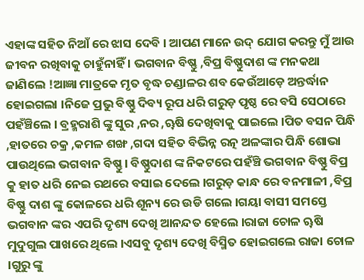ଏହାଙ୍କ ସହିତ ନିଆଁ ରେ ଝାସ ଦେବି । ଆପଣ ମାନେ ଉଦ୍ ଯୋଗ କରନ୍ତୁ ମୁଁ ଆଉ ଜୀବନ ରଖିବାକୁ ଚାହୁଁନାହିଁ । ଭଗବାନ ବିଷ୍ଣୁ ,ବିପ୍ର ବିଷ୍ଣୁଦାଶ ଙ୍କ ମନକଥା ଜାଣିଲେ !ଆଜ୍ଞା ମାତ୍ରକେ ମୃତ ବୃଦ୍ଧ ଚଣ୍ଡାଳର ଶବ କେଉଁଆଡ଼େ ଅନ୍ତର୍ଦ୍ଧାନ ହୋଇଗଲା ।ନିଜେ ପ୍ରଭୁ ବିଷ୍ଣୁ ଦିବ୍ୟ ରୂପ ଧରି ଗରୁଡ଼ ପୃଷ୍ଠ ରେ ବସି ସେଠାରେ ପହଁଞ୍ଚିଲେ । ବ୍ରହ୍ମରାଶି ଙ୍କୁ ସୁର ,ନର ,ୠଷି ଦେଖିବାକୁ ପାଇଲେ ।ପିତ ବସନ ପିନ୍ଧି ,ହାତରେ ଚକ୍ର ,କମଳ ଶଙ୍ଖ ,ଗଦା ସହିତ ବିଭିନ୍ନ ରତ୍ନ ଅଳଙ୍କାର ପିନ୍ଧି ଶୋଭା ପାଉଥିଲେ ଭଗବାନ ବିଷ୍ଣୁ । ବିଷ୍ଣୁଦାଶ ଙ୍କ ନିକଟରେ ପହଁଞ୍ଚି ଭଗବାନ ବିଷ୍ଣୁ ବିପ୍ର କୁ ହାତ ଧରି ନେଇ ରଥରେ ବସାଇ ଦେଲେ ।ଗରୁଡ଼ କାନ୍ଧ ରେ ବନମାଳୀ ,ବିପ୍ର ବିଷ୍ଣୁ ଦାଶ ଙ୍କୁ କୋଳରେ ଧରି ଶୂନ୍ୟ ରେ ଉଡି ଗଲେ ।ଗୟା ବାସୀ ସମସ୍ତେ ଭଗବାନ ଙ୍କର ଏପରି ଦୃଶ୍ୟ ଦେଖି ଆନନ୍ଦତ ହେଲେ ।ରାଜା ଚୋଳ ୠଷି ମୁଦୁଗୁଲ ପାଖରେ ଥିଲେ ।ଏସବୁ ଦୃଶ୍ୟ ଦେଖି ବିସ୍ମିତ ହୋଇଗଲେ ରାଜା ଚୋଳ ।ଗୁରୁ ଙ୍କୁ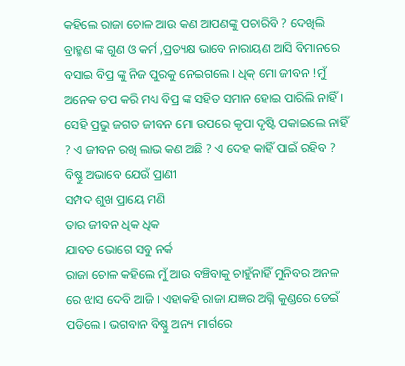କହିଲେ ରାଜା ଚୋଳ ଆଉ କଣ ଆପଣଙ୍କୁ ପଚାରିବି ? ଦେଖିଲି ବ୍ରାହ୍ମଣ ଙ୍କ ଗୁଣ ଓ କର୍ମ ,ପ୍ରତ୍ୟକ୍ଷ ଭାବେ ନାରାୟଣ ଆସି ବିମାନରେ ବସାଇ ବିପ୍ର ଙ୍କୁ ନିଜ ପୁରକୁ ନେଇଗଲେ । ଧିକ୍ ମୋ ଜୀବନ !ମୁଁ ଅନେକ ତପ କରି ମଧ୍ୟ ବିପ୍ର ଙ୍କ ସହିତ ସମାନ ହୋଇ ପାରିଲି ନାହିଁ । ସେହି ପ୍ରଭୁ ଜଗତ ଜୀବନ ମୋ ଉପରେ କୃପା ଦୃଷ୍ଟି ପକାଇଲେ ନାହିଁ ? ଏ ଜୀବନ ରଖି ଲାଭ କଣ ଅଛି ? ଏ ଦେହ କାହିଁ ପାଇଁ ରହିବ ?
ବିଷ୍ଣୁ ଅଭାବେ ଯେଉଁ ପ୍ରାଣୀ
ସମ୍ପଦ ଶୁଖ ପ୍ରାୟେ ମଣି
ତାର ଜୀବନ ଧିକ ଧିକ
ଯାବତ ଭୋଗେ ସବୁ ନର୍କ
ରାଜା ଚୋଳ କହିଲେ ମୁଁ ଆଉ ବଞ୍ଚିବାକୁ ଚାହୁଁନାହିଁ ମୁନିବର ଅନଳ ରେ ଝାସ ଦେବି ଆଜି । ଏହାକହି ରାଜା ଯଜ୍ଞର ଅଗ୍ନି କୁଣ୍ଡରେ ଡେଇଁ ପଡିଲେ । ଭଗବାନ ବିଷ୍ଣୁ ଅନ୍ୟ ମାର୍ଗରେ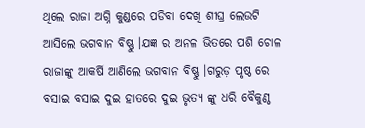ଥିଲେ ରାଜା ଅଗ୍ନି କୁଣ୍ଡରେ ପଡିବା ଦେଖି ଶୀଘ୍ର ଲେଉଟି ଆସିଲେ ଭଗବାନ ବିଷ୍ଣୁ ।ଯଜ୍ଞ ର ଅନଳ ଭିତରେ ପଶି ଚୋଳ ରାଜାଙ୍କୁ ଆକର୍ଷି ଆଣିଲେ ଭଗବାନ ବିଷ୍ଣୁ ।ଗରୁଡ଼ ପୃଷ୍ଠ ରେ ବସାଇ ବସାଇ ଦୁଇ ହାତରେ ଦୁଇ ଭୃତ୍ୟ ଙ୍କୁ ଧରି ବୈକୁଣ୍ଠ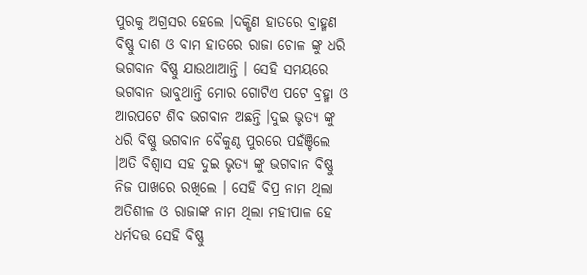ପୁରକୁ ଅଗ୍ରସର ହେଲେ ।ଦକ୍ଷିଣ ହାତରେ ବ୍ରାହ୍ମଣ ବିଷ୍ଣୁ ଦାଶ ଓ ବାମ ହାତରେ ରାଜା ଚୋଳ ଙ୍କୁ ଧରି ଭଗବାନ ବିଷ୍ଣୁ ଯାଉଥାଆନ୍ତି । ସେହି ସମୟରେ ଭଗବାନ ଭାବୁଥାନ୍ତି ମୋର ଗୋଟିଏ ପଟେ ବ୍ରହ୍ମା ଓ ଆରପଟେ ଶିବ ଭଗବାନ ଅଛନ୍ତି ।ଦୁଇ ଭୃତ୍ୟ ଙ୍କୁ ଧରି ବିଷ୍ଣୁ ଭଗବାନ ବୈକୁଣ୍ଠ ପୁରରେ ପହଁଞ୍ଚିଲେ ।ଅତି ବିଶ୍ୱାସ ସହ ଦୁଇ ଭୃତ୍ୟ ଙ୍କୁ ଭଗବାନ ବିଷ୍ଣୁ ନିଜ ପାଖରେ ରଖିଲେ । ସେହି ବିପ୍ର ନାମ ଥିଲା ଅତିଶୀଳ ଓ ରାଜାଙ୍କ ନାମ ଥିଲା ମହୀପାଳ ହେ ଧର୍ମଦତ୍ତ ସେହି ବିଷ୍ଣୁ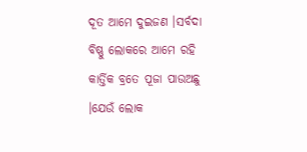ଦୂତ ଆମେ ଦୁଇଜଣ ।ସର୍ବଦା ବିଷ୍ଣୁ ଲୋକରେ ଆମେ ରହି କାର୍ତ୍ତିକ ବ୍ରତେ ପୂଜା ପାଉଅଛୁ ।ଯେଉଁ ଲୋକ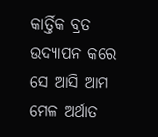କାର୍ତ୍ତିକ ବ୍ରତ ଉଦ୍ୟାପନ କରେ ସେ ଆସି ଆମ ମେଳ ଅର୍ଥାତ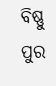ବିଷ୍ଣୁ ପୁର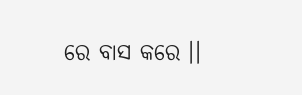ରେ ବାସ କରେ ।।